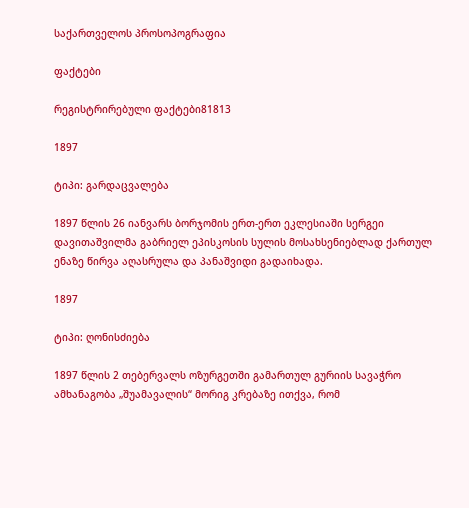საქართველოს პროსოპოგრაფია

ფაქტები

რეგისტრირებული ფაქტები81813

1897

ტიპი: გარდაცვალება

1897 წლის 26 იანვარს ბორჯომის ერთ-ერთ ეკლესიაში სერგეი დავითაშვილმა გაბრიელ ეპისკოსის სულის მოსახსენიებლად ქართულ ენაზე წირვა აღასრულა და პანაშვიდი გადაიხადა.

1897

ტიპი: ღონისძიება

1897 წლის 2 თებერვალს ოზურგეთში გამართულ გურიის სავაჭრო ამხანაგობა „შუამავალის“ მორიგ კრებაზე ითქვა, რომ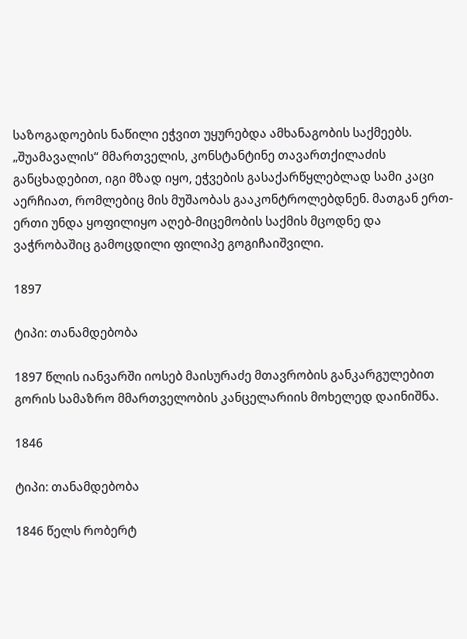საზოგადოების ნაწილი ეჭვით უყურებდა ამხანაგობის საქმეებს. „შუამავალის“ მმართველის, კონსტანტინე თავართქილაძის განცხადებით, იგი მზად იყო, ეჭვების გასაქარწყლებლად სამი კაცი აერჩიათ, რომლებიც მის მუშაობას გააკონტროლებდნენ. მათგან ერთ-ერთი უნდა ყოფილიყო აღებ-მიცემობის საქმის მცოდნე და ვაჭრობაშიც გამოცდილი ფილიპე გოგიჩაიშვილი.

1897

ტიპი: თანამდებობა

1897 წლის იანვარში იოსებ მაისურაძე მთავრობის განკარგულებით გორის სამაზრო მმართველობის კანცელარიის მოხელედ დაინიშნა.

1846

ტიპი: თანამდებობა

1846 წელს რობერტ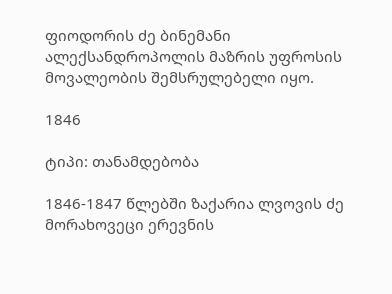ფიოდორის ძე ბინემანი ალექსანდროპოლის მაზრის უფროსის მოვალეობის შემსრულებელი იყო.

1846

ტიპი: თანამდებობა

1846-1847 წლებში ზაქარია ლვოვის ძე მორახოვეცი ერევნის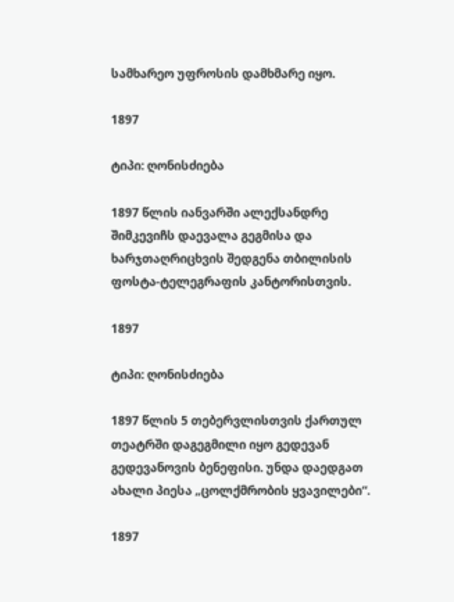სამხარეო უფროსის დამხმარე იყო.

1897

ტიპი: ღონისძიება

1897 წლის იანვარში ალექსანდრე შიმკევიჩს დაევალა გეგმისა და ხარჯთაღრიცხვის შედგენა თბილისის ფოსტა-ტელეგრაფის კანტორისთვის.

1897

ტიპი: ღონისძიება

1897 წლის 5 თებერვლისთვის ქართულ თეატრში დაგეგმილი იყო გედევან გედევანოვის ბენეფისი. უნდა დაედგათ ახალი პიესა „ცოლქმრობის ყვავილები“.

1897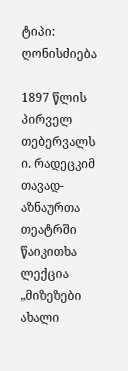ტიპი: ღონისძიება

1897 წლის პირველ თებერვალს ი. რადეცკიმ თავად-აზნაურთა თეატრში წაიკითხა ლექცია „მიზეზები ახალი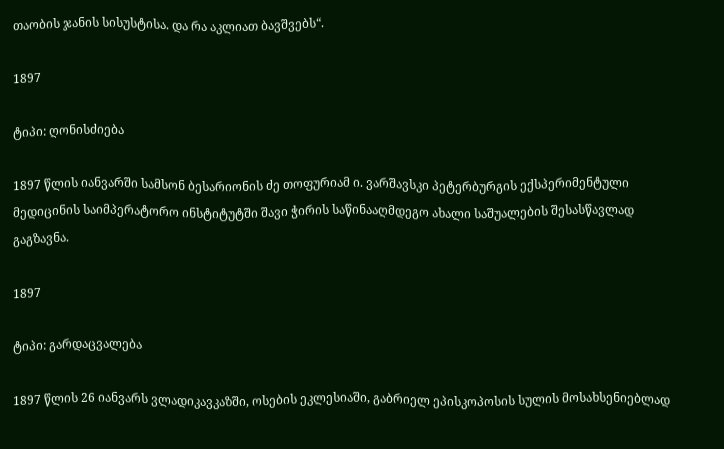თაობის ჯანის სისუსტისა. და რა აკლიათ ბავშვებს“.

1897

ტიპი: ღონისძიება

1897 წლის იანვარში სამსონ ბესარიონის ძე თოფურიამ ი. ვარშავსკი პეტერბურგის ექსპერიმენტული მედიცინის საიმპერატორო ინსტიტუტში შავი ჭირის საწინააღმდეგო ახალი საშუალების შესასწავლად გაგზავნა.

1897

ტიპი: გარდაცვალება

1897 წლის 26 იანვარს ვლადიკავკაზში, ოსების ეკლესიაში, გაბრიელ ეპისკოპოსის სულის მოსახსენიებლად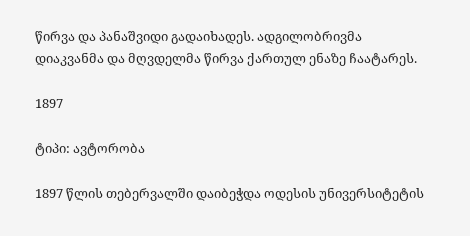წირვა და პანაშვიდი გადაიხადეს. ადგილობრივმა დიაკვანმა და მღვდელმა წირვა ქართულ ენაზე ჩაატარეს.

1897

ტიპი: ავტორობა

1897 წლის თებერვალში დაიბეჭდა ოდესის უნივერსიტეტის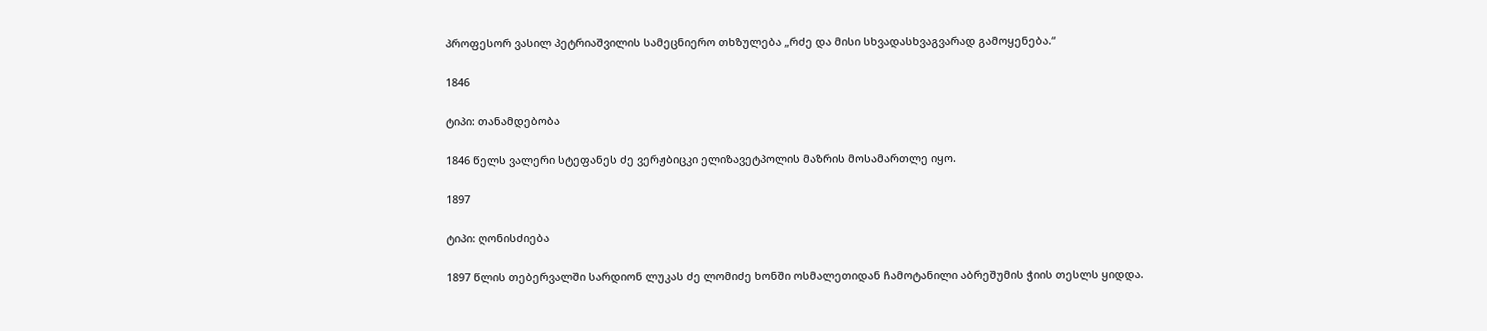პროფესორ ვასილ პეტრიაშვილის სამეცნიერო თხზულება „რძე და მისი სხვადასხვაგვარად გამოყენება.“

1846

ტიპი: თანამდებობა

1846 წელს ვალერი სტეფანეს ძე ვერჟბიცკი ელიზავეტპოლის მაზრის მოსამართლე იყო.

1897

ტიპი: ღონისძიება

1897 წლის თებერვალში სარდიონ ლუკას ძე ლომიძე ხონში ოსმალეთიდან ჩამოტანილი აბრეშუმის ჭიის თესლს ყიდდა.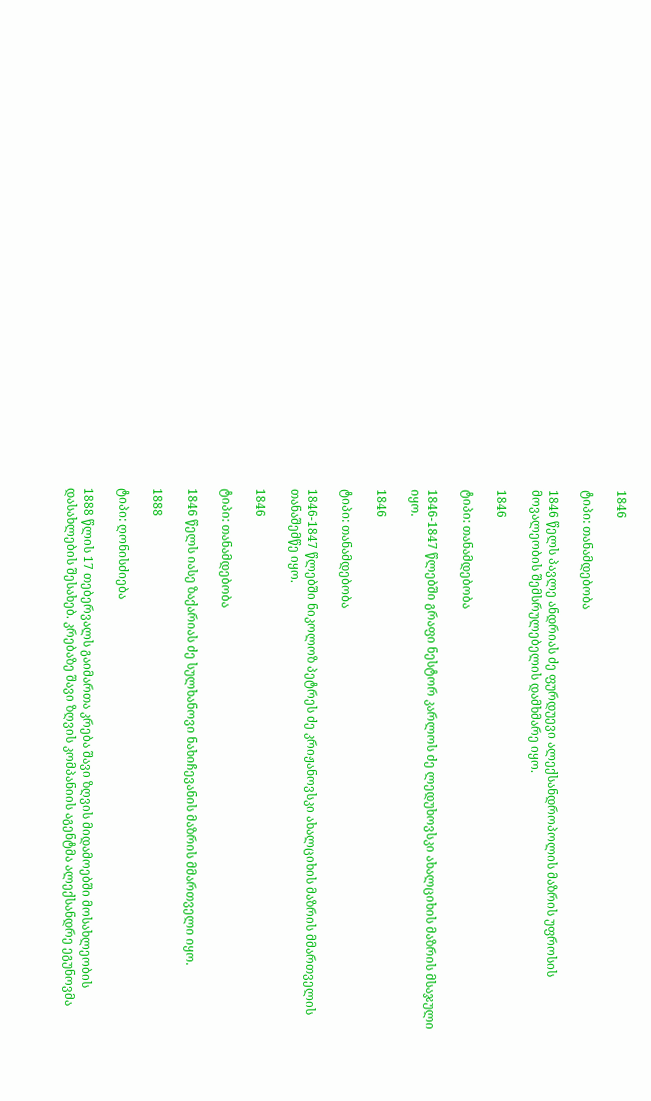1846

ტიპი: თანამდებობა

1846 წელს პავლე ანდრიას ძე ფურდუევი ალექსანდროპოლის მაზრის უფროსის მოვალეობის შემსრულებელის დამხმარე იყო.

1846

ტიპი: თანამდებობა

1846-1847 წლებში გრაფი ნესტორ კარლოს ძე ლედუხოვსკი ახალციხის მაზრის მსაჯული იყო.

1846

ტიპი: თანამდებობა

1846-1847 წლებში ნიკოლოზ პეტრეს ძე კრიჟანოვსკი ახალციხის მაზრის მმართველის თანაშემწე იყო.

1846

ტიპი: თანამდებობა

1846 წელს იასე ზაქარიას ძე სულხანოვი ნახიჩევანის მაზრის მმართველი იყო.

1888

ტიპი: ღონისძიება

1888 წლის 17 თებერვალს გაიმართა კრება შავი ზღვის მიდამოებში მოსახლეობის დასახლების შესახებ. კრებაზე შავი ზღვის კომპანიის აგენტმა ალექსანდრე ეგუნოვმა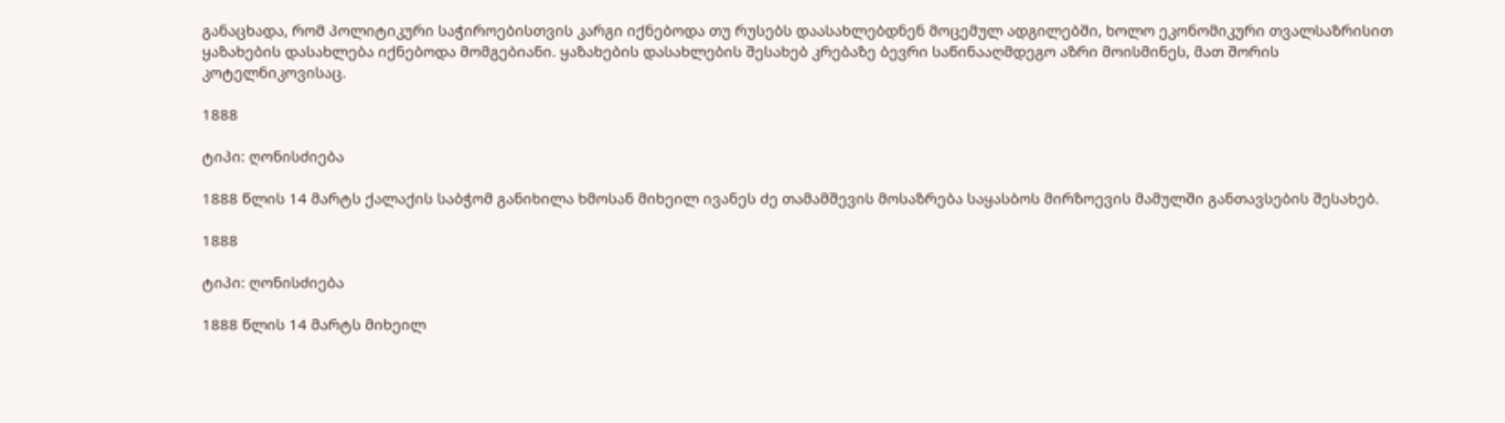განაცხადა, რომ პოლიტიკური საჭიროებისთვის კარგი იქნებოდა თუ რუსებს დაასახლებდნენ მოცემულ ადგილებში, ხოლო ეკონომიკური თვალსაზრისით ყაზახების დასახლება იქნებოდა მომგებიანი. ყაზახების დასახლების შესახებ კრებაზე ბევრი საწინააღმდეგო აზრი მოისმინეს, მათ შორის კოტელნიკოვისაც.

1888

ტიპი: ღონისძიება

1888 წლის 14 მარტს ქალაქის საბჭომ განიხილა ხმოსან მიხეილ ივანეს ძე თამამშევის მოსაზრება საყასბოს მირზოევის მამულში განთავსების შესახებ.

1888

ტიპი: ღონისძიება

1888 წლის 14 მარტს მიხეილ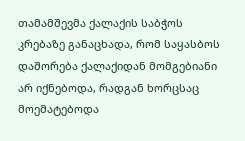თამამშევმა ქალაქის საბჭოს კრებაზე განაცხადა, რომ საყასბოს დაშორება ქალაქიდან მომგებიანი არ იქნებოდა, რადგან ხორცსაც მოემატებოდა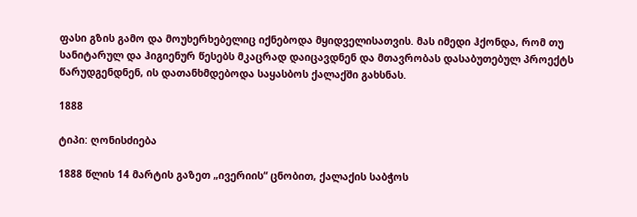ფასი გზის გამო და მოუხერხებელიც იქნებოდა მყიდველისათვის. მას იმედი ჰქონდა, რომ თუ სანიტარულ და ჰიგიენურ წესებს მკაცრად დაიცავდნენ და მთავრობას დასაბუთებულ პროექტს წარუდგენდნენ, ის დათანხმდებოდა საყასბოს ქალაქში გახსნას.

1888

ტიპი: ღონისძიება

1888 წლის 14 მარტის გაზეთ „ივერიის“ ცნობით, ქალაქის საბჭოს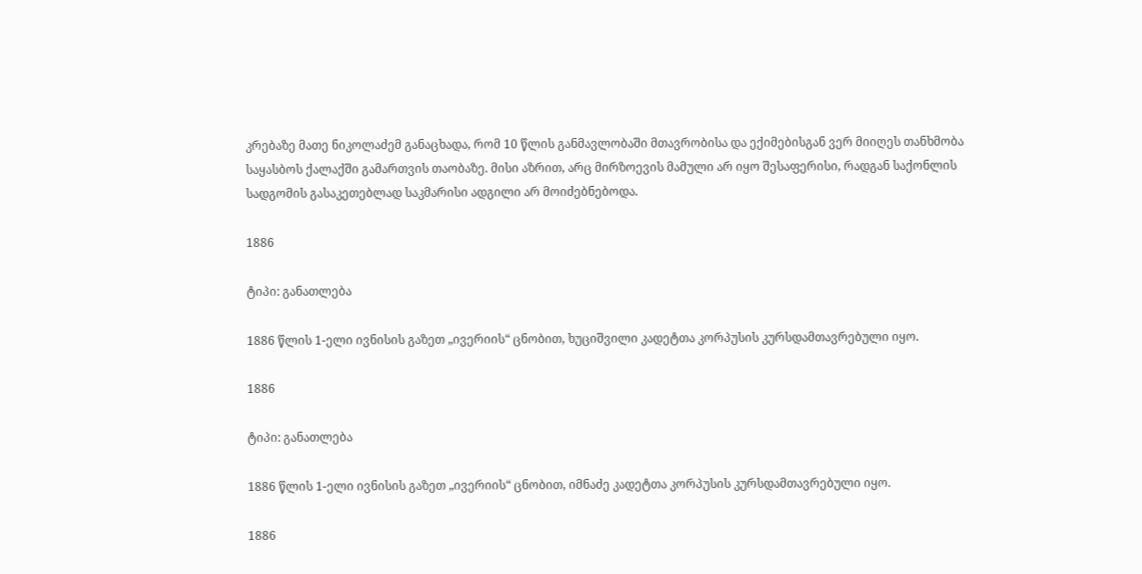კრებაზე მათე ნიკოლაძემ განაცხადა, რომ 10 წლის განმავლობაში მთავრობისა და ექიმებისგან ვერ მიიღეს თანხმობა საყასბოს ქალაქში გამართვის თაობაზე. მისი აზრით, არც მირზოევის მამული არ იყო შესაფერისი, რადგან საქონლის სადგომის გასაკეთებლად საკმარისი ადგილი არ მოიძებნებოდა.

1886

ტიპი: განათლება

1886 წლის 1-ელი ივნისის გაზეთ „ივერიის“ ცნობით, ხუციშვილი კადეტთა კორპუსის კურსდამთავრებული იყო.

1886

ტიპი: განათლება

1886 წლის 1-ელი ივნისის გაზეთ „ივერიის“ ცნობით, იმნაძე კადეტთა კორპუსის კურსდამთავრებული იყო.

1886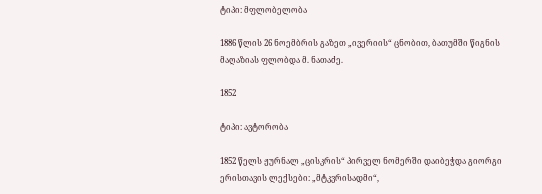ტიპი: მფლობელობა

1886 წლის 26 ნოემბრის გაზეთ „ივერიის“ ცნობით, ბათუმში წიგნის მაღაზიას ფლობდა მ. ნათაძე.

1852

ტიპი: ავტორობა

1852 წელს ჟურნალ „ცისკრის“ პირველ ნომერში დაიბეჭდა გიორგი ერისთავის ლექსები: „მტკვრისადმი“,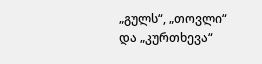„გულს“, „თოვლი“ და „კურთხევა“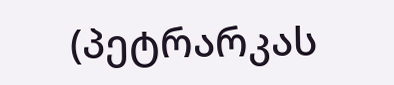(პეტრარკას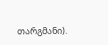თარგმანი).